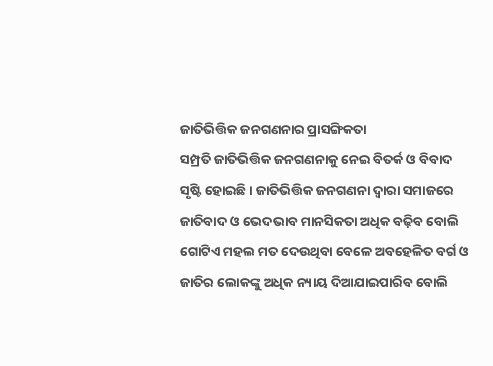ଜାତିଭିତ୍ତିକ ଜନଗଣନାର ପ୍ରାସଙ୍ଗିକତା
ସମ୍ପ୍ରତି ଜାତିଭିତ୍ତିକ ଜନଗଣନାକୁ ନେଇ ବିତର୍କ ଓ ବିବାଦ ସୃଷ୍ଟି ହୋଇଛି। ଜାତିଭିତ୍ତିକ ଜନଗଣନା ଦ୍ୱାରା ସମାଜରେ ଜାତିବାଦ ଓ ଭେଦଭାବ ମାନସିକତା ଅଧିକ ବଢ଼ିବ ବୋଲି ଗୋଟିଏ ମହଲ ମତ ଦେଉଥିବା ବେଳେ ଅବହେଳିତ ବର୍ଗ ଓ ଜାତିର ଲୋକଙ୍କୁ ଅଧିକ ନ୍ୟାୟ ଦିଆଯାଇପାରିବ ବୋଲି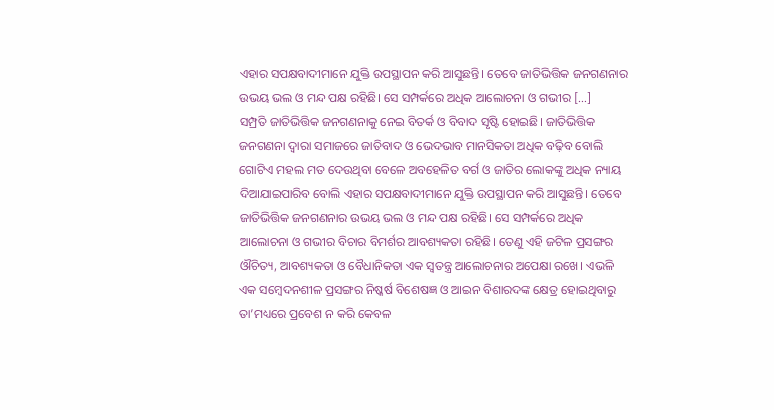ଏହାର ସପକ୍ଷବାଦୀମାନେ ଯୁକ୍ତି ଉପସ୍ଥାପନ କରି ଆସୁଛନ୍ତି। ତେବେ ଜାତିଭିତ୍ତିକ ଜନଗଣନାର ଉଭୟ ଭଲ ଓ ମନ୍ଦ ପକ୍ଷ ରହିଛି। ସେ ସମ୍ପର୍କରେ ଅଧିକ ଆଲୋଚନା ଓ ଗଭୀର […]
ସମ୍ପ୍ରତି ଜାତିଭିତ୍ତିକ ଜନଗଣନାକୁ ନେଇ ବିତର୍କ ଓ ବିବାଦ ସୃଷ୍ଟି ହୋଇଛି। ଜାତିଭିତ୍ତିକ ଜନଗଣନା ଦ୍ୱାରା ସମାଜରେ ଜାତିବାଦ ଓ ଭେଦଭାବ ମାନସିକତା ଅଧିକ ବଢ଼ିବ ବୋଲି ଗୋଟିଏ ମହଲ ମତ ଦେଉଥିବା ବେଳେ ଅବହେଳିତ ବର୍ଗ ଓ ଜାତିର ଲୋକଙ୍କୁ ଅଧିକ ନ୍ୟାୟ ଦିଆଯାଇପାରିବ ବୋଲି ଏହାର ସପକ୍ଷବାଦୀମାନେ ଯୁକ୍ତି ଉପସ୍ଥାପନ କରି ଆସୁଛନ୍ତି। ତେବେ ଜାତିଭିତ୍ତିକ ଜନଗଣନାର ଉଭୟ ଭଲ ଓ ମନ୍ଦ ପକ୍ଷ ରହିଛି। ସେ ସମ୍ପର୍କରେ ଅଧିକ ଆଲୋଚନା ଓ ଗଭୀର ବିଚାର ବିମର୍ଶର ଆବଶ୍ୟକତା ରହିଛି। ତେଣୁ ଏହି ଜଟିଳ ପ୍ରସଙ୍ଗର ଔଚିତ୍ୟ, ଆବଶ୍ୟକତା ଓ ବୈଧାନିକତା ଏକ ସ୍ୱତନ୍ତ୍ର ଆଲୋଚନାର ଅପେକ୍ଷା ରଖେ। ଏଭଳି ଏକ ସମ୍ବେଦନଶୀଳ ପ୍ରସଙ୍ଗର ନିଷ୍କର୍ଷ ବିଶେଷଜ୍ଞ ଓ ଆଇନ ବିଶାରଦଙ୍କ କ୍ଷେତ୍ର ହୋଇଥିବାରୁ ତା’ମଧ୍ୟରେ ପ୍ରବେଶ ନ କରି କେବଳ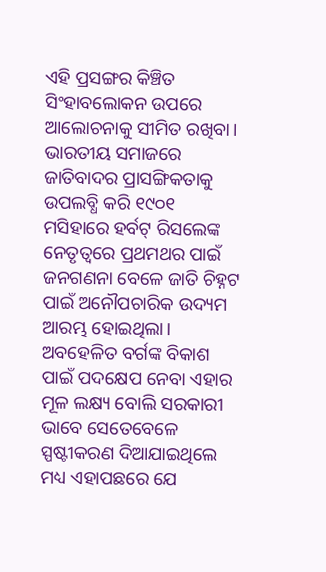ଏହି ପ୍ରସଙ୍ଗର କିଞ୍ଚିତ ସିଂହାବଲୋକନ ଉପରେ ଆଲୋଚନାକୁ ସୀମିତ ରଖିବା।
ଭାରତୀୟ ସମାଜରେ ଜାତିବାଦର ପ୍ରାସଙ୍ଗିକତାକୁ ଉପଲବ୍ଧି କରି ୧୯୦୧ ମସିହାରେ ହର୍ବଟ୍ ରିସଲେଙ୍କ ନେତୃତ୍ୱରେ ପ୍ରଥମଥର ପାଇଁ ଜନଗଣନା ବେଳେ ଜାତି ଚିହ୍ନଟ ପାଇଁ ଅନୌପଚାରିକ ଉଦ୍ୟମ ଆରମ୍ଭ ହୋଇଥିଲା। ଅବହେଳିତ ବର୍ଗଙ୍କ ବିକାଶ ପାଇଁ ପଦକ୍ଷେପ ନେବା ଏହାର ମୂଳ ଲକ୍ଷ୍ୟ ବୋଲି ସରକାରୀ ଭାବେ ସେତେବେଳେ ସ୍ପଷ୍ଟୀକରଣ ଦିଆଯାଇଥିଲେ ମଧ୍ୟ ଏହାପଛରେ ଯେ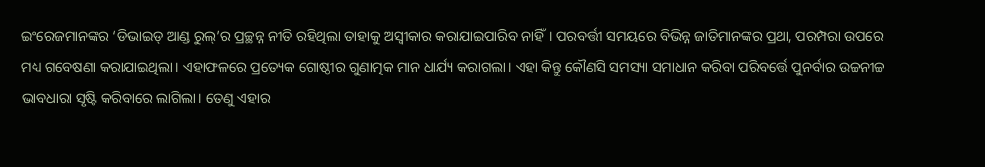ଇଂରେଜମାନଙ୍କର ‘ଡିଭାଇଡ୍ ଆଣ୍ଡ ରୁଲ୍’ର ପ୍ରଚ୍ଛନ୍ନ ନୀତି ରହିଥିଲା ତାହାକୁ ଅସ୍ୱୀକାର କରାଯାଇପାରିବ ନାହିଁ। ପରବର୍ତ୍ତୀ ସମୟରେ ବିଭିନ୍ନ ଜାତିମାନଙ୍କର ପ୍ରଥା, ପରମ୍ପରା ଉପରେ ମଧ୍ୟ ଗବେଷଣା କରାଯାଇଥିଲା। ଏହାଫଳରେ ପ୍ରତ୍ୟେକ ଗୋଷ୍ଠୀର ଗୁଣାତ୍ମକ ମାନ ଧାର୍ଯ୍ୟ କରାଗଲା। ଏହା କିନ୍ତୁ କୌଣସି ସମସ୍ୟା ସମାଧାନ କରିବା ପରିବର୍ତ୍ତେ ପୁନର୍ବାର ଉଚ୍ଚନୀଚ୍ଚ ଭାବଧାରା ସୃଷ୍ଟି କରିବାରେ ଲାଗିଲା। ତେଣୁ ଏହାର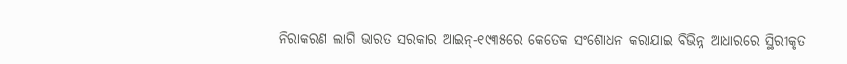ନିରାକରଣ ଲାଗି ଭାରତ ସରକାର ଆଇନ୍-୧୯୩୫ରେ କେତେକ ସଂଶୋଧନ କରାଯାଇ ବିଭିନ୍ନ ଆଧାରରେ ସ୍ଥିରୀକୃତ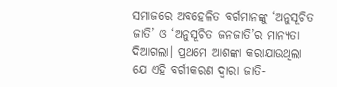ସମାଜରେ ଅବହେଳିତ ବର୍ଗମାନଙ୍କୁ ‘ଅନୁସୂଚିତ ଜାତି’ ଓ ‘ଅନୁସୂଚିତ ଜନଜାତି’ର ମାନ୍ୟତା ଦିଆଗଲା। ପ୍ରଥମେ ଆଶଙ୍କା କରାଯାଉଥିଲା ଯେ ଏହି ବର୍ଗୀକରଣ ଦ୍ୱାରା ଜାତି-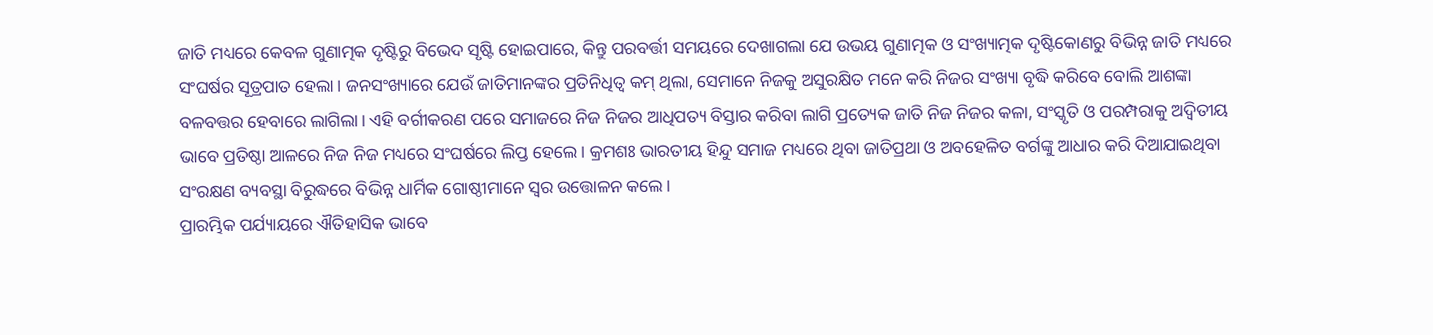ଜାତି ମଧ୍ୟରେ କେବଳ ଗୁଣାତ୍ମକ ଦୃଷ୍ଟିରୁ ବିଭେଦ ସୃଷ୍ଟି ହୋଇପାରେ, କିନ୍ତୁ ପରବର୍ତ୍ତୀ ସମୟରେ ଦେଖାଗଲା ଯେ ଉଭୟ ଗୁଣାତ୍ମକ ଓ ସଂଖ୍ୟାତ୍ମକ ଦୃଷ୍ଟିକୋଣରୁ ବିଭିନ୍ନ ଜାତି ମଧ୍ୟରେ ସଂଘର୍ଷର ସୂତ୍ରପାତ ହେଲା। ଜନସଂଖ୍ୟାରେ ଯେଉଁ ଜାତିମାନଙ୍କର ପ୍ରତିନିଧିତ୍ୱ କମ୍ ଥିଲା, ସେମାନେ ନିଜକୁ ଅସୁରକ୍ଷିତ ମନେ କରି ନିଜର ସଂଖ୍ୟା ବୃଦ୍ଧି କରିବେ ବୋଲି ଆଶଙ୍କା ବଳବତ୍ତର ହେବାରେ ଲାଗିଲା। ଏହି ବର୍ଗୀକରଣ ପରେ ସମାଜରେ ନିଜ ନିଜର ଆଧିପତ୍ୟ ବିସ୍ତାର କରିବା ଲାଗି ପ୍ରତ୍ୟେକ ଜାତି ନିଜ ନିଜର କଳା, ସଂସ୍କୃତି ଓ ପରମ୍ପରାକୁ ଅଦ୍ୱିତୀୟ ଭାବେ ପ୍ରତିଷ୍ଠା ଆଳରେ ନିଜ ନିଜ ମଧ୍ୟରେ ସଂଘର୍ଷରେ ଲିପ୍ତ ହେଲେ। କ୍ରମଶଃ ଭାରତୀୟ ହିନ୍ଦୁ ସମାଜ ମଧ୍ୟରେ ଥିବା ଜାତିପ୍ରଥା ଓ ଅବହେଳିତ ବର୍ଗଙ୍କୁ ଆଧାର କରି ଦିଆଯାଇଥିବା ସଂରକ୍ଷଣ ବ୍ୟବସ୍ଥା ବିରୁଦ୍ଧରେ ବିଭିନ୍ନ ଧାର୍ମିକ ଗୋଷ୍ଠୀମାନେ ସ୍ୱର ଉତ୍ତୋଳନ କଲେ।
ପ୍ରାରମ୍ଭିକ ପର୍ଯ୍ୟାୟରେ ଐତିହାସିକ ଭାବେ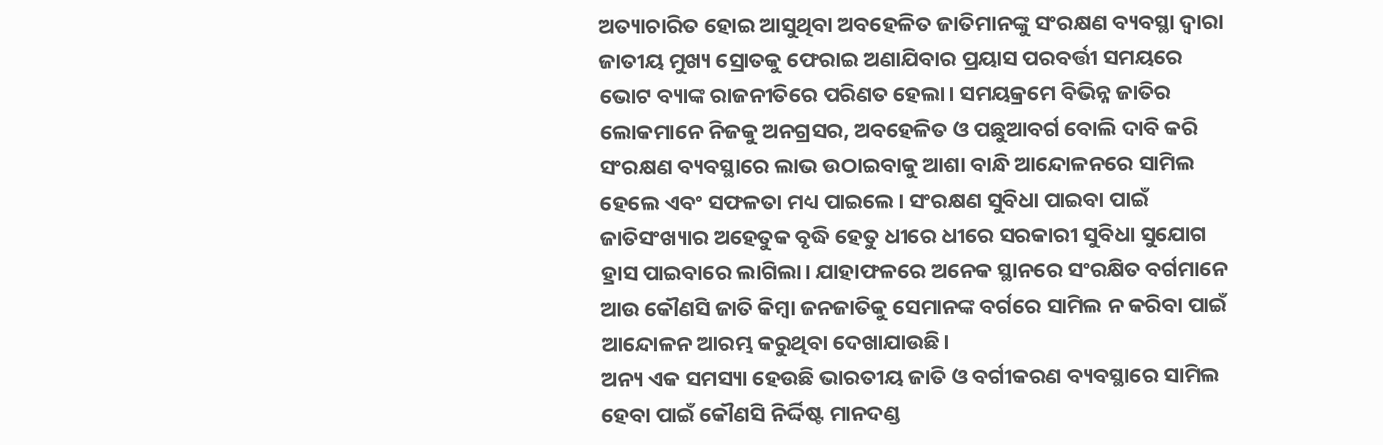ଅତ୍ୟାଚାରିତ ହୋଇ ଆସୁଥିବା ଅବହେଳିତ ଜାତିମାନଙ୍କୁ ସଂରକ୍ଷଣ ବ୍ୟବସ୍ଥା ଦ୍ୱାରା ଜାତୀୟ ମୁଖ୍ୟ ସ୍ରୋତକୁ ଫେରାଇ ଅଣାଯିବାର ପ୍ରୟାସ ପରବର୍ତ୍ତୀ ସମୟରେ ଭୋଟ ବ୍ୟାଙ୍କ ରାଜନୀତିରେ ପରିଣତ ହେଲା। ସମୟକ୍ରମେ ବିଭିନ୍ନ ଜାତିର ଲୋକମାନେ ନିଜକୁ ଅନଗ୍ରସର, ଅବହେଳିତ ଓ ପଛୁଆବର୍ଗ ବୋଲି ଦାବି କରି ସଂରକ୍ଷଣ ବ୍ୟବସ୍ଥାରେ ଲାଭ ଉଠାଇବାକୁ ଆଶା ବାନ୍ଧି ଆନ୍ଦୋଳନରେ ସାମିଲ ହେଲେ ଏବଂ ସଫଳତା ମଧ୍ୟ ପାଇଲେ। ସଂରକ୍ଷଣ ସୁବିଧା ପାଇବା ପାଇଁ ଜାତିସଂଖ୍ୟାର ଅହେତୁକ ବୃଦ୍ଧି ହେତୁ ଧୀରେ ଧୀରେ ସରକାରୀ ସୁବିଧା ସୁଯୋଗ ହ୍ରାସ ପାଇବାରେ ଲାଗିଲା। ଯାହାଫଳରେ ଅନେକ ସ୍ଥାନରେ ସଂରକ୍ଷିତ ବର୍ଗମାନେ ଆଉ କୌଣସି ଜାତି କିମ୍ବା ଜନଜାତିକୁ ସେମାନଙ୍କ ବର୍ଗରେ ସାମିଲ ନ କରିବା ପାଇଁ ଆନ୍ଦୋଳନ ଆରମ୍ଭ କରୁଥିବା ଦେଖାଯାଉଛି।
ଅନ୍ୟ ଏକ ସମସ୍ୟା ହେଉଛି ଭାରତୀୟ ଜାତି ଓ ବର୍ଗୀକରଣ ବ୍ୟବସ୍ଥାରେ ସାମିଲ ହେବା ପାଇଁ କୌଣସି ନିର୍ଦ୍ଦିଷ୍ଟ ମାନଦଣ୍ଡ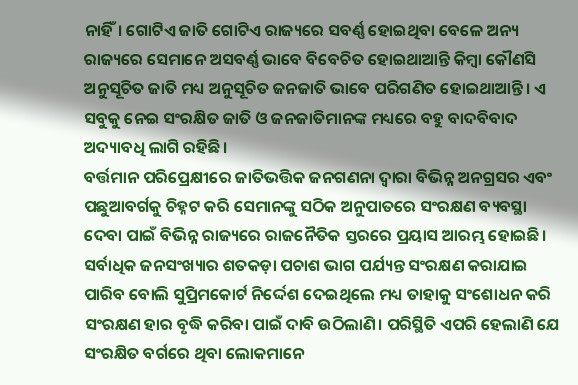ନାହିଁ। ଗୋଟିଏ ଜାତି ଗୋଟିଏ ରାଜ୍ୟରେ ସବର୍ଣ୍ଣ ହୋଇଥିବା ବେଳେ ଅନ୍ୟ ରାଜ୍ୟରେ ସେମାନେ ଅସବର୍ଣ୍ଣ ଭାବେ ବିବେଚିତ ହୋଇଥାଆନ୍ତି କିମ୍ବା କୌଣସି ଅନୁସୂଚିତ ଜାତି ମଧ୍ୟ ଅନୁସୂଚିତ ଜନଜାତି ଭାବେ ପରିଗଣିତ ହୋଇଥାଆନ୍ତି। ଏ ସବୁକୁ ନେଇ ସଂରକ୍ଷିତ ଜାତି ଓ ଜନଜାତିମାନଙ୍କ ମଧ୍ୟରେ ବହୁ ବାଦବିବାଦ ଅଦ୍ୟାବଧି ଲାଗି ରହିଛି।
ବର୍ତ୍ତମାନ ପରିପ୍ରେକ୍ଷୀରେ ଜାତିଭତ୍ତିକ ଜନଗଣନା ଦ୍ୱାରା ବିଭିନ୍ନ ଅନଗ୍ରସର ଏବଂ ପଛୁଆବର୍ଗକୁ ଚିହ୍ନଟ କରି ସେମାନଙ୍କୁ ସଠିକ ଅନୁପାତରେ ସଂରକ୍ଷଣ ବ୍ୟବସ୍ଥା ଦେବା ପାଇଁ ବିଭିନ୍ନ ରାଜ୍ୟରେ ରାଜନୈତିକ ସ୍ତରରେ ପ୍ରୟାସ ଆରମ୍ଭ ହୋଇଛି। ସର୍ବାଧିକ ଜନସଂଖ୍ୟାର ଶତକଡ଼ା ପଚାଶ ଭାଗ ପର୍ଯ୍ୟନ୍ତ ସଂରକ୍ଷଣ କରାଯାଇ ପାରିବ ବୋଲି ସୁପ୍ରିମକୋର୍ଟ ନିର୍ଦ୍ଦେଶ ଦେଇଥିଲେ ମଧ୍ୟ ତାହାକୁ ସଂଶୋଧନ କରି ସଂରକ୍ଷଣ ହାର ବୃଦ୍ଧି କରିବା ପାଇଁ ଦାବି ଉଠିଲାଣି। ପରିସ୍ଥିତି ଏପରି ହେଲାଣି ଯେ ସଂରକ୍ଷିତ ବର୍ଗରେ ଥିବା ଲୋକମାନେ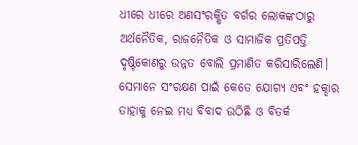ଧୀରେ ଧୀରେ ଅଣସଂରକ୍ଷିତ ବର୍ଗର ଲୋକଙ୍କଠାରୁ ଅର୍ଥନୈତିକ, ରାଜନୈତିକ ଓ ସାମାଜିକ ପ୍ରତିପତ୍ତି ଦୃଷ୍ଟିକୋଣରୁ ଉନ୍ନତ ବୋଲି ପ୍ରମାଣିତ କରିସାରିଲେଣି। ସେମାନେ ସଂରକ୍ଷଣ ପାଇଁ କେତେ ଯୋଗ୍ୟ ଏବଂ ହକ୍ଦାର ତାହାକୁ ନେଇ ମଧ୍ୟ ବିବାଦ ଉଠିଛି ଓ ବିତର୍କ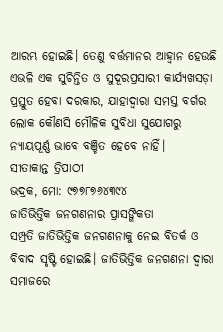ଆରମ୍ଭ ହୋଇଛି। ତେଣୁ ବର୍ତ୍ତମାନର ଆହ୍ୱାନ ହେଉଛି ଏଭଳି ଏକ ସୁଚିନ୍ତିତ ଓ ସୁଦୂରପ୍ରସାରୀ କାର୍ଯ୍ୟଖସଡ଼ା ପ୍ରସ୍ତୁତ ହେବା ଦରକାର, ଯାହାଦ୍ୱାରା ସମସ୍ତ ବର୍ଗର ଲୋକ କୌଣସି ମୌଳିକ ସୁବିଧା ସୁଯୋଗରୁ ନ୍ୟାୟପୂର୍ଣ୍ଣ ଭାବେ ବଞ୍ଚିତ ହେବେ ନାହିଁ।
ସୀତାକାନ୍ତ ତ୍ରିପାଠୀ
ଭଦ୍ରକ, ମୋ: ୯୭୭୮୭୬୪୩୯୪
ଜାତିଭିତ୍ତିକ ଜନଗଣନାର ପ୍ରାସଙ୍ଗିକତା
ସମ୍ପ୍ରତି ଜାତିଭିତ୍ତିକ ଜନଗଣନାକୁ ନେଇ ବିତର୍କ ଓ ବିବାଦ ସୃଷ୍ଟି ହୋଇଛି। ଜାତିଭିତ୍ତିକ ଜନଗଣନା ଦ୍ୱାରା ସମାଜରେ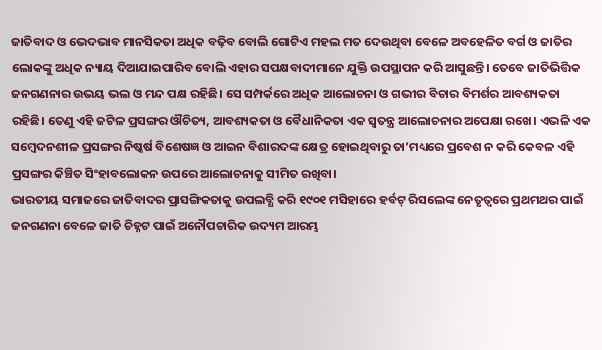ଜାତିବାଦ ଓ ଭେଦଭାବ ମାନସିକତା ଅଧିକ ବଢ଼ିବ ବୋଲି ଗୋଟିଏ ମହଲ ମତ ଦେଉଥିବା ବେଳେ ଅବହେଳିତ ବର୍ଗ ଓ ଜାତିର ଲୋକଙ୍କୁ ଅଧିକ ନ୍ୟାୟ ଦିଆଯାଇପାରିବ ବୋଲି ଏହାର ସପକ୍ଷବାଦୀମାନେ ଯୁକ୍ତି ଉପସ୍ଥାପନ କରି ଆସୁଛନ୍ତି। ତେବେ ଜାତିଭିତ୍ତିକ ଜନଗଣନାର ଉଭୟ ଭଲ ଓ ମନ୍ଦ ପକ୍ଷ ରହିଛି। ସେ ସମ୍ପର୍କରେ ଅଧିକ ଆଲୋଚନା ଓ ଗଭୀର ବିଚାର ବିମର୍ଶର ଆବଶ୍ୟକତା ରହିଛି। ତେଣୁ ଏହି ଜଟିଳ ପ୍ରସଙ୍ଗର ଔଚିତ୍ୟ, ଆବଶ୍ୟକତା ଓ ବୈଧାନିକତା ଏକ ସ୍ୱତନ୍ତ୍ର ଆଲୋଚନାର ଅପେକ୍ଷା ରଖେ। ଏଭଳି ଏକ ସମ୍ବେଦନଶୀଳ ପ୍ରସଙ୍ଗର ନିଷ୍କର୍ଷ ବିଶେଷଜ୍ଞ ଓ ଆଇନ ବିଶାରଦଙ୍କ କ୍ଷେତ୍ର ହୋଇଥିବାରୁ ତା’ମଧ୍ୟରେ ପ୍ରବେଶ ନ କରି କେବଳ ଏହି ପ୍ରସଙ୍ଗର କିଞ୍ଚିତ ସିଂହାବଲୋକନ ଉପରେ ଆଲୋଚନାକୁ ସୀମିତ ରଖିବା।
ଭାରତୀୟ ସମାଜରେ ଜାତିବାଦର ପ୍ରାସଙ୍ଗିକତାକୁ ଉପଲବ୍ଧି କରି ୧୯୦୧ ମସିହାରେ ହର୍ବଟ୍ ରିସଲେଙ୍କ ନେତୃତ୍ୱରେ ପ୍ରଥମଥର ପାଇଁ ଜନଗଣନା ବେଳେ ଜାତି ଚିହ୍ନଟ ପାଇଁ ଅନୌପଚାରିକ ଉଦ୍ୟମ ଆରମ୍ଭ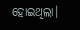ହୋଇଥିଲା।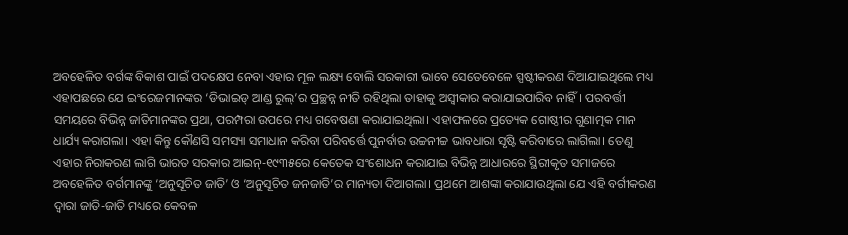ଅବହେଳିତ ବର୍ଗଙ୍କ ବିକାଶ ପାଇଁ ପଦକ୍ଷେପ ନେବା ଏହାର ମୂଳ ଲକ୍ଷ୍ୟ ବୋଲି ସରକାରୀ ଭାବେ ସେତେବେଳେ ସ୍ପଷ୍ଟୀକରଣ ଦିଆଯାଇଥିଲେ ମଧ୍ୟ ଏହାପଛରେ ଯେ ଇଂରେଜମାନଙ୍କର ‘ଡିଭାଇଡ୍ ଆଣ୍ଡ ରୁଲ୍’ର ପ୍ରଚ୍ଛନ୍ନ ନୀତି ରହିଥିଲା ତାହାକୁ ଅସ୍ୱୀକାର କରାଯାଇପାରିବ ନାହିଁ। ପରବର୍ତ୍ତୀ ସମୟରେ ବିଭିନ୍ନ ଜାତିମାନଙ୍କର ପ୍ରଥା, ପରମ୍ପରା ଉପରେ ମଧ୍ୟ ଗବେଷଣା କରାଯାଇଥିଲା। ଏହାଫଳରେ ପ୍ରତ୍ୟେକ ଗୋଷ୍ଠୀର ଗୁଣାତ୍ମକ ମାନ ଧାର୍ଯ୍ୟ କରାଗଲା। ଏହା କିନ୍ତୁ କୌଣସି ସମସ୍ୟା ସମାଧାନ କରିବା ପରିବର୍ତ୍ତେ ପୁନର୍ବାର ଉଚ୍ଚନୀଚ୍ଚ ଭାବଧାରା ସୃଷ୍ଟି କରିବାରେ ଲାଗିଲା। ତେଣୁ ଏହାର ନିରାକରଣ ଲାଗି ଭାରତ ସରକାର ଆଇନ୍-୧୯୩୫ରେ କେତେକ ସଂଶୋଧନ କରାଯାଇ ବିଭିନ୍ନ ଆଧାରରେ ସ୍ଥିରୀକୃତ ସମାଜରେ ଅବହେଳିତ ବର୍ଗମାନଙ୍କୁ ‘ଅନୁସୂଚିତ ଜାତି’ ଓ ‘ଅନୁସୂଚିତ ଜନଜାତି’ର ମାନ୍ୟତା ଦିଆଗଲା। ପ୍ରଥମେ ଆଶଙ୍କା କରାଯାଉଥିଲା ଯେ ଏହି ବର୍ଗୀକରଣ ଦ୍ୱାରା ଜାତି-ଜାତି ମଧ୍ୟରେ କେବଳ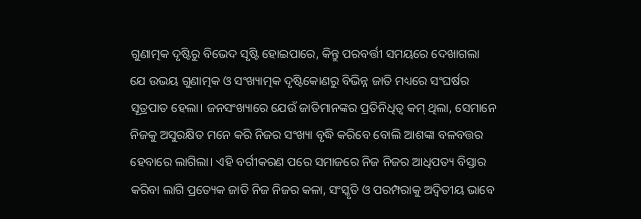ଗୁଣାତ୍ମକ ଦୃଷ୍ଟିରୁ ବିଭେଦ ସୃଷ୍ଟି ହୋଇପାରେ, କିନ୍ତୁ ପରବର୍ତ୍ତୀ ସମୟରେ ଦେଖାଗଲା ଯେ ଉଭୟ ଗୁଣାତ୍ମକ ଓ ସଂଖ୍ୟାତ୍ମକ ଦୃଷ୍ଟିକୋଣରୁ ବିଭିନ୍ନ ଜାତି ମଧ୍ୟରେ ସଂଘର୍ଷର ସୂତ୍ରପାତ ହେଲା। ଜନସଂଖ୍ୟାରେ ଯେଉଁ ଜାତିମାନଙ୍କର ପ୍ରତିନିଧିତ୍ୱ କମ୍ ଥିଲା, ସେମାନେ ନିଜକୁ ଅସୁରକ୍ଷିତ ମନେ କରି ନିଜର ସଂଖ୍ୟା ବୃଦ୍ଧି କରିବେ ବୋଲି ଆଶଙ୍କା ବଳବତ୍ତର ହେବାରେ ଲାଗିଲା। ଏହି ବର୍ଗୀକରଣ ପରେ ସମାଜରେ ନିଜ ନିଜର ଆଧିପତ୍ୟ ବିସ୍ତାର କରିବା ଲାଗି ପ୍ରତ୍ୟେକ ଜାତି ନିଜ ନିଜର କଳା, ସଂସ୍କୃତି ଓ ପରମ୍ପରାକୁ ଅଦ୍ୱିତୀୟ ଭାବେ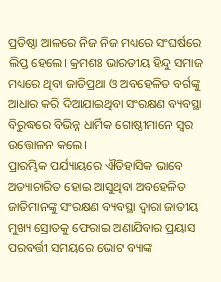ପ୍ରତିଷ୍ଠା ଆଳରେ ନିଜ ନିଜ ମଧ୍ୟରେ ସଂଘର୍ଷରେ ଲିପ୍ତ ହେଲେ। କ୍ରମଶଃ ଭାରତୀୟ ହିନ୍ଦୁ ସମାଜ ମଧ୍ୟରେ ଥିବା ଜାତିପ୍ରଥା ଓ ଅବହେଳିତ ବର୍ଗଙ୍କୁ ଆଧାର କରି ଦିଆଯାଇଥିବା ସଂରକ୍ଷଣ ବ୍ୟବସ୍ଥା ବିରୁଦ୍ଧରେ ବିଭିନ୍ନ ଧାର୍ମିକ ଗୋଷ୍ଠୀମାନେ ସ୍ୱର ଉତ୍ତୋଳନ କଲେ।
ପ୍ରାରମ୍ଭିକ ପର୍ଯ୍ୟାୟରେ ଐତିହାସିକ ଭାବେ ଅତ୍ୟାଚାରିତ ହୋଇ ଆସୁଥିବା ଅବହେଳିତ ଜାତିମାନଙ୍କୁ ସଂରକ୍ଷଣ ବ୍ୟବସ୍ଥା ଦ୍ୱାରା ଜାତୀୟ ମୁଖ୍ୟ ସ୍ରୋତକୁ ଫେରାଇ ଅଣାଯିବାର ପ୍ରୟାସ ପରବର୍ତ୍ତୀ ସମୟରେ ଭୋଟ ବ୍ୟାଙ୍କ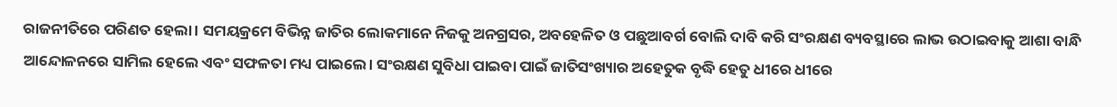ରାଜନୀତିରେ ପରିଣତ ହେଲା। ସମୟକ୍ରମେ ବିଭିନ୍ନ ଜାତିର ଲୋକମାନେ ନିଜକୁ ଅନଗ୍ରସର, ଅବହେଳିତ ଓ ପଛୁଆବର୍ଗ ବୋଲି ଦାବି କରି ସଂରକ୍ଷଣ ବ୍ୟବସ୍ଥାରେ ଲାଭ ଉଠାଇବାକୁ ଆଶା ବାନ୍ଧି ଆନ୍ଦୋଳନରେ ସାମିଲ ହେଲେ ଏବଂ ସଫଳତା ମଧ୍ୟ ପାଇଲେ। ସଂରକ୍ଷଣ ସୁବିଧା ପାଇବା ପାଇଁ ଜାତିସଂଖ୍ୟାର ଅହେତୁକ ବୃଦ୍ଧି ହେତୁ ଧୀରେ ଧୀରେ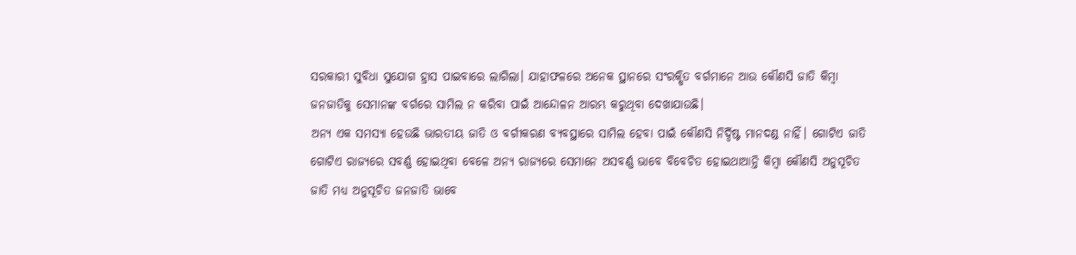ସରକାରୀ ସୁବିଧା ସୁଯୋଗ ହ୍ରାସ ପାଇବାରେ ଲାଗିଲା। ଯାହାଫଳରେ ଅନେକ ସ୍ଥାନରେ ସଂରକ୍ଷିତ ବର୍ଗମାନେ ଆଉ କୌଣସି ଜାତି କିମ୍ବା ଜନଜାତିକୁ ସେମାନଙ୍କ ବର୍ଗରେ ସାମିଲ ନ କରିବା ପାଇଁ ଆନ୍ଦୋଳନ ଆରମ୍ଭ କରୁଥିବା ଦେଖାଯାଉଛି।
ଅନ୍ୟ ଏକ ସମସ୍ୟା ହେଉଛି ଭାରତୀୟ ଜାତି ଓ ବର୍ଗୀକରଣ ବ୍ୟବସ୍ଥାରେ ସାମିଲ ହେବା ପାଇଁ କୌଣସି ନିର୍ଦ୍ଦିଷ୍ଟ ମାନଦଣ୍ଡ ନାହିଁ। ଗୋଟିଏ ଜାତି ଗୋଟିଏ ରାଜ୍ୟରେ ସବର୍ଣ୍ଣ ହୋଇଥିବା ବେଳେ ଅନ୍ୟ ରାଜ୍ୟରେ ସେମାନେ ଅସବର୍ଣ୍ଣ ଭାବେ ବିବେଚିତ ହୋଇଥାଆନ୍ତି କିମ୍ବା କୌଣସି ଅନୁସୂଚିତ ଜାତି ମଧ୍ୟ ଅନୁସୂଚିତ ଜନଜାତି ଭାବେ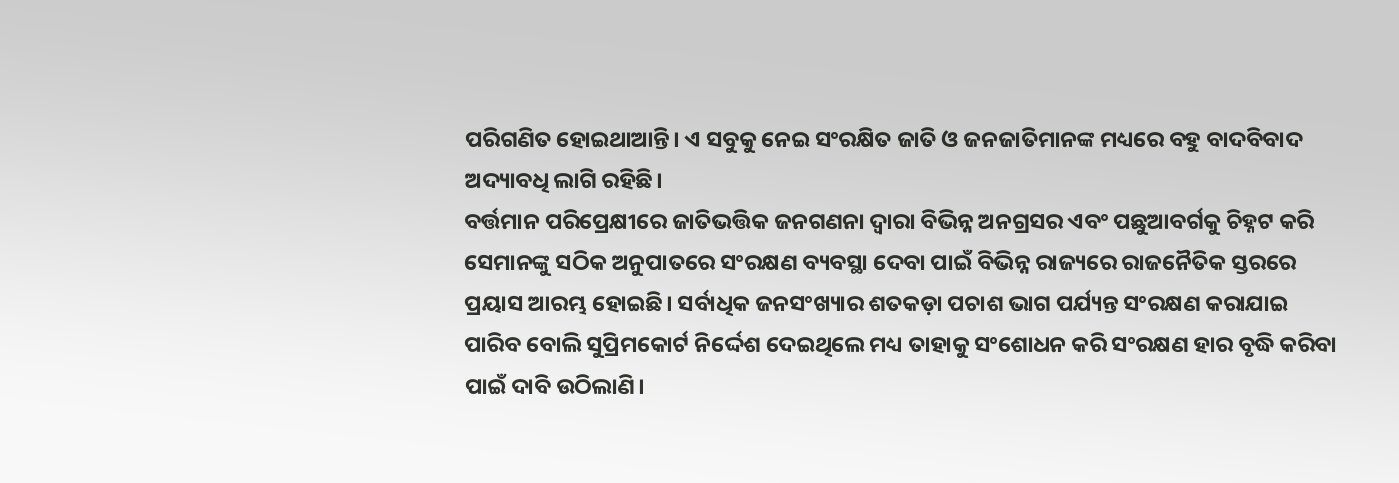ପରିଗଣିତ ହୋଇଥାଆନ୍ତି। ଏ ସବୁକୁ ନେଇ ସଂରକ୍ଷିତ ଜାତି ଓ ଜନଜାତିମାନଙ୍କ ମଧ୍ୟରେ ବହୁ ବାଦବିବାଦ ଅଦ୍ୟାବଧି ଲାଗି ରହିଛି।
ବର୍ତ୍ତମାନ ପରିପ୍ରେକ୍ଷୀରେ ଜାତିଭତ୍ତିକ ଜନଗଣନା ଦ୍ୱାରା ବିଭିନ୍ନ ଅନଗ୍ରସର ଏବଂ ପଛୁଆବର୍ଗକୁ ଚିହ୍ନଟ କରି ସେମାନଙ୍କୁ ସଠିକ ଅନୁପାତରେ ସଂରକ୍ଷଣ ବ୍ୟବସ୍ଥା ଦେବା ପାଇଁ ବିଭିନ୍ନ ରାଜ୍ୟରେ ରାଜନୈତିକ ସ୍ତରରେ ପ୍ରୟାସ ଆରମ୍ଭ ହୋଇଛି। ସର୍ବାଧିକ ଜନସଂଖ୍ୟାର ଶତକଡ଼ା ପଚାଶ ଭାଗ ପର୍ଯ୍ୟନ୍ତ ସଂରକ୍ଷଣ କରାଯାଇ ପାରିବ ବୋଲି ସୁପ୍ରିମକୋର୍ଟ ନିର୍ଦ୍ଦେଶ ଦେଇଥିଲେ ମଧ୍ୟ ତାହାକୁ ସଂଶୋଧନ କରି ସଂରକ୍ଷଣ ହାର ବୃଦ୍ଧି କରିବା ପାଇଁ ଦାବି ଉଠିଲାଣି।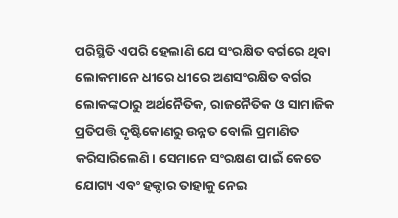ପରିସ୍ଥିତି ଏପରି ହେଲାଣି ଯେ ସଂରକ୍ଷିତ ବର୍ଗରେ ଥିବା ଲୋକମାନେ ଧୀରେ ଧୀରେ ଅଣସଂରକ୍ଷିତ ବର୍ଗର ଲୋକଙ୍କଠାରୁ ଅର୍ଥନୈତିକ, ରାଜନୈତିକ ଓ ସାମାଜିକ ପ୍ରତିପତ୍ତି ଦୃଷ୍ଟିକୋଣରୁ ଉନ୍ନତ ବୋଲି ପ୍ରମାଣିତ କରିସାରିଲେଣି। ସେମାନେ ସଂରକ୍ଷଣ ପାଇଁ କେତେ ଯୋଗ୍ୟ ଏବଂ ହକ୍ଦାର ତାହାକୁ ନେଇ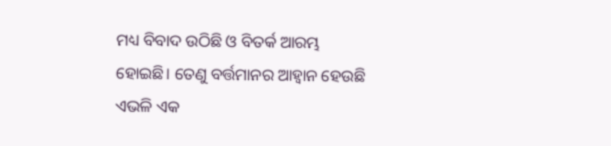ମଧ୍ୟ ବିବାଦ ଉଠିଛି ଓ ବିତର୍କ ଆରମ୍ଭ ହୋଇଛି। ତେଣୁ ବର୍ତ୍ତମାନର ଆହ୍ୱାନ ହେଉଛି ଏଭଳି ଏକ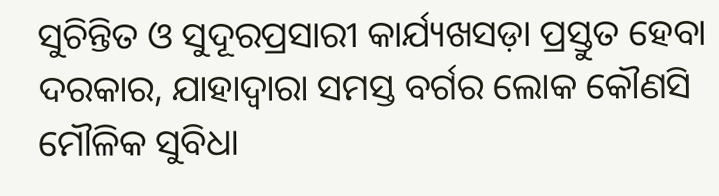ସୁଚିନ୍ତିତ ଓ ସୁଦୂରପ୍ରସାରୀ କାର୍ଯ୍ୟଖସଡ଼ା ପ୍ରସ୍ତୁତ ହେବା ଦରକାର, ଯାହାଦ୍ୱାରା ସମସ୍ତ ବର୍ଗର ଲୋକ କୌଣସି ମୌଳିକ ସୁବିଧା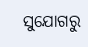ସୁଯୋଗରୁ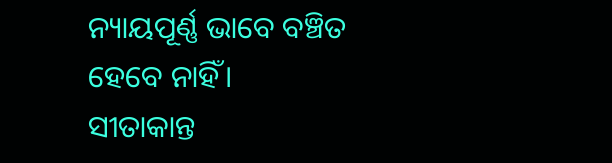ନ୍ୟାୟପୂର୍ଣ୍ଣ ଭାବେ ବଞ୍ଚିତ ହେବେ ନାହିଁ।
ସୀତାକାନ୍ତ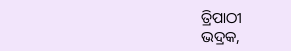ତ୍ରିପାଠୀ
ଭଦ୍ରକ,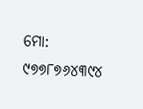ମୋ: ୯୭୭୮୭୬୪୩୯୪